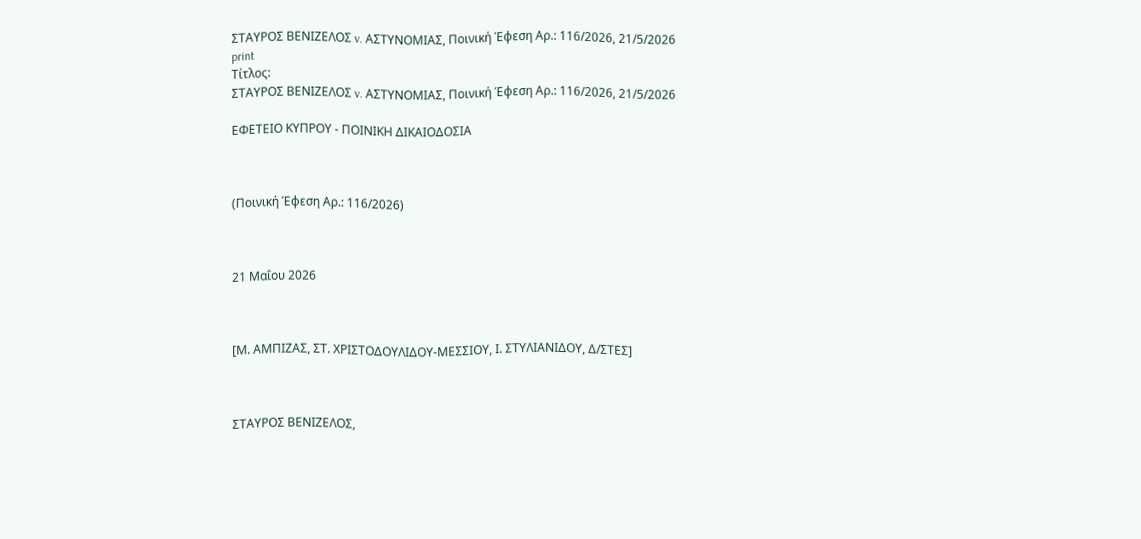ΣΤΑΥΡΟΣ ΒΕΝΙΖΕΛΟΣ v. ΑΣΤΥΝΟΜΙΑΣ, Ποινική Έφεση Αρ.: 116/2026, 21/5/2026
print
Τίτλος:
ΣΤΑΥΡΟΣ ΒΕΝΙΖΕΛΟΣ v. ΑΣΤΥΝΟΜΙΑΣ, Ποινική Έφεση Αρ.: 116/2026, 21/5/2026

ΕΦΕΤΕΙΟ ΚΥΠΡΟΥ ‑ ΠΟΙΝΙΚΗ ΔΙΚΑΙΟΔΟΣΙΑ



(Ποινική Έφεση Αρ.: 116/2026)



21 Μαΐου 2026



[Μ. ΑΜΠΙΖΑΣ, ΣΤ. ΧΡΙΣΤΟΔΟΥΛΙΔΟΥ‑ΜΕΣΣΙΟΥ, Ι. ΣΤΥΛΙΑΝΙΔΟΥ, Δ/ΣΤΕΣ]



ΣΤΑΥΡΟΣ ΒΕΝΙΖΕΛΟΣ,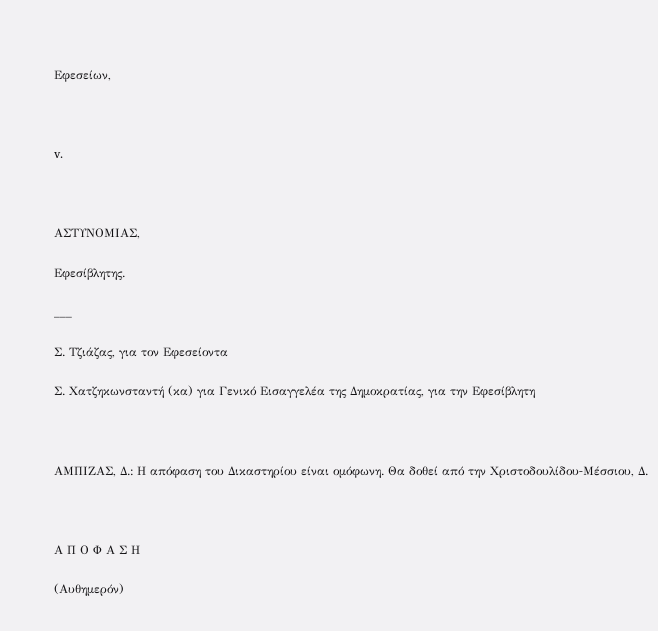Εφεσείων,



v.



ΑΣΤΥΝΟΜΙΑΣ,

Εφεσίβλητης.

___

Σ. Τζιάζας, για τον Εφεσείοντα

Σ. Χατζηκωνσταντή (κα) για Γενικό Εισαγγελέα της Δημοκρατίας, για την Εφεσίβλητη



ΑΜΠΙΖΑΣ, Δ.: Η απόφαση του Δικαστηρίου είναι ομόφωνη. Θα δοθεί από την Χριστοδουλίδου‑Μέσσιου, Δ.



Α Π Ο Φ Α Σ Η

(Αυθημερόν)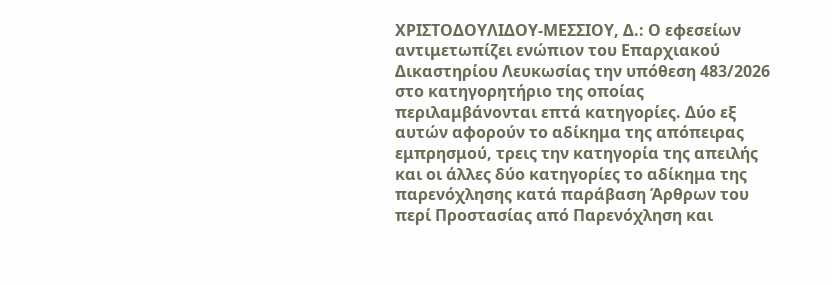ΧΡΙΣΤΟΔΟΥΛΙΔΟΥ‑ΜΕΣΣΙΟΥ, Δ.: Ο εφεσείων αντιμετωπίζει ενώπιον του Επαρχιακού Δικαστηρίου Λευκωσίας την υπόθεση 483/2026 στο κατηγορητήριο της οποίας περιλαμβάνονται επτά κατηγορίες. Δύο εξ αυτών αφορούν το αδίκημα της απόπειρας εμπρησμού, τρεις την κατηγορία της απειλής και οι άλλες δύο κατηγορίες το αδίκημα της παρενόχλησης κατά παράβαση Άρθρων του περί Προστασίας από Παρενόχληση και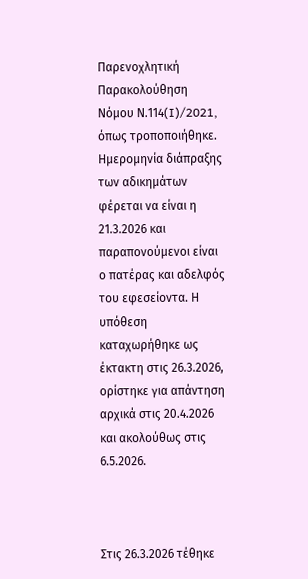Παρενοχλητική Παρακολούθηση Νόμου Ν.114(I)/2021, όπως τροποποιήθηκε. Ημερομηνία διάπραξης των αδικημάτων φέρεται να είναι η 21.3.2026 και παραπονούμενοι είναι ο πατέρας και αδελφός του εφεσείοντα. Η υπόθεση καταχωρήθηκε ως έκτακτη στις 26.3.2026, ορίστηκε για απάντηση αρχικά στις 20.4.2026 και ακολούθως στις 6.5.2026.



Στις 26.3.2026 τέθηκε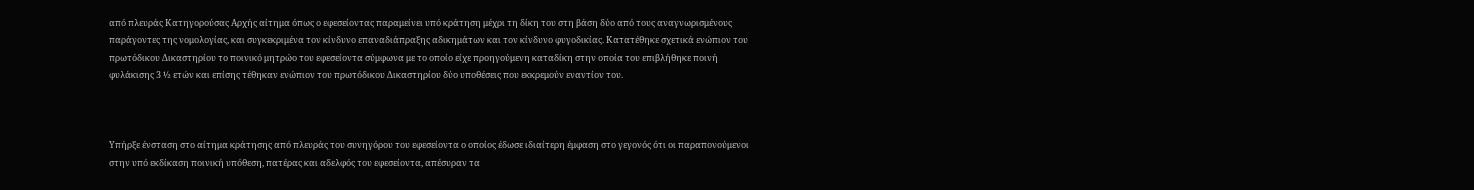από πλευράς Κατηγορούσας Αρχής αίτημα όπως ο εφεσείοντας παραμείνει υπό κράτηση μέχρι τη δίκη του στη βάση δύο από τους αναγνωρισμένους παράγοντες της νομολογίας, και συγκεκριμένα τον κίνδυνο επαναδιάπραξης αδικημάτων και τον κίνδυνο φυγοδικίας. Κατατέθηκε σχετικά ενώπιον του πρωτόδικου Δικαστηρίου το ποινικό μητρώο του εφεσείοντα σύμφωνα με το οποίο είχε προηγούμενη καταδίκη στην οποία του επιβλήθηκε ποινή φυλάκισης 3 ½ ετών και επίσης τέθηκαν ενώπιον του πρωτόδικου Δικαστηρίου δύο υποθέσεις που εκκρεμούν εναντίον του.



Υπήρξε ένσταση στο αίτημα κράτησης από πλευράς του συνηγόρου του εφεσείοντα ο οποίος έδωσε ιδιαίτερη έμφαση στο γεγονός ότι οι παραπονούμενοι στην υπό εκδίκαση ποινική υπόθεση, πατέρας και αδελφός του εφεσείοντα, απέσυραν τα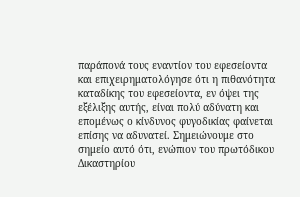παράπονά τους εναντίον του εφεσείοντα και επιχειρηματολόγησε ότι η πιθανότητα καταδίκης του εφεσείοντα, εν όψει της εξέλιξης αυτής, είναι πολύ αδύνατη και επομένως ο κίνδυνος φυγοδικίας φαίνεται επίσης να αδυνατεί. Σημειώνουμε στο σημείο αυτό ότι, ενώπιον του πρωτόδικου Δικαστηρίου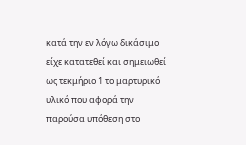κατά την εν λόγω δικάσιμο είχε κατατεθεί και σημειωθεί ως τεκμήριο 1 το μαρτυρικό υλικό που αφορά την παρούσα υπόθεση στο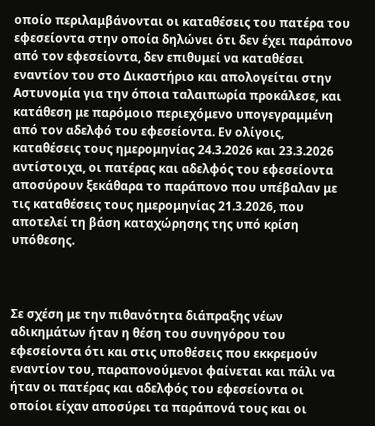οποίο περιλαμβάνονται οι καταθέσεις του πατέρα του εφεσείοντα στην οποία δηλώνει ότι δεν έχει παράπονο από τον εφεσείοντα, δεν επιθυμεί να καταθέσει εναντίον του στο Δικαστήριο και απολογείται στην Αστυνομία για την όποια ταλαιπωρία προκάλεσε, και κατάθεση με παρόμοιο περιεχόμενο υπογεγραμμένη από τον αδελφό του εφεσείοντα. Εν ολίγοις, καταθέσεις τους ημερομηνίας 24.3.2026 και 23.3.2026 αντίστοιχα, οι πατέρας και αδελφός του εφεσείοντα αποσύρουν ξεκάθαρα το παράπονο που υπέβαλαν με τις καταθέσεις τους ημερομηνίας 21.3.2026, που αποτελεί τη βάση καταχώρησης της υπό κρίση υπόθεσης.



Σε σχέση με την πιθανότητα διάπραξης νέων αδικημάτων ήταν η θέση του συνηγόρου του εφεσείοντα ότι και στις υποθέσεις που εκκρεμούν εναντίον του, παραπονούμενοι φαίνεται και πάλι να ήταν οι πατέρας και αδελφός του εφεσείοντα οι οποίοι είχαν αποσύρει τα παράπονά τους και οι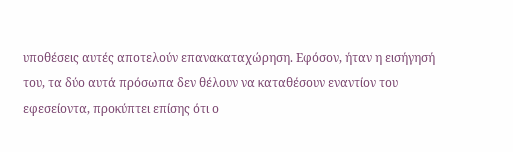υποθέσεις αυτές αποτελούν επανακαταχώρηση. Εφόσον, ήταν η εισήγησή του, τα δύο αυτά πρόσωπα δεν θέλουν να καταθέσουν εναντίον του εφεσείοντα, προκύπτει επίσης ότι ο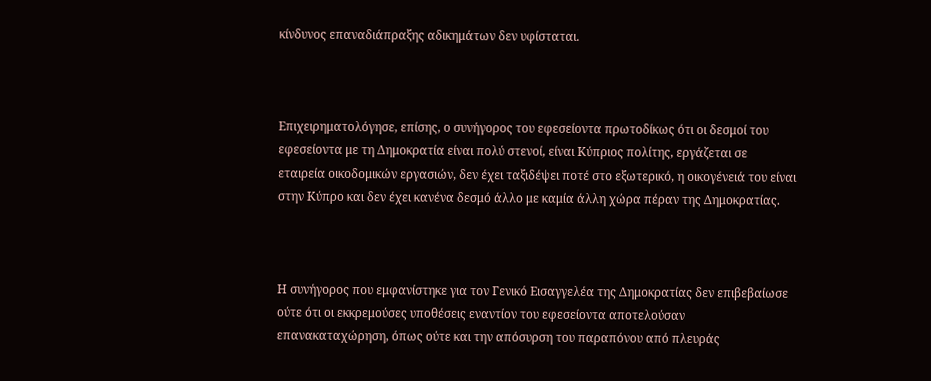κίνδυνος επαναδιάπραξης αδικημάτων δεν υφίσταται.



Επιχειρηματολόγησε, επίσης, ο συνήγορος του εφεσείοντα πρωτοδίκως ότι οι δεσμοί του εφεσείοντα με τη Δημοκρατία είναι πολύ στενοί, είναι Κύπριος πολίτης, εργάζεται σε εταιρεία οικοδομικών εργασιών, δεν έχει ταξιδέψει ποτέ στο εξωτερικό, η οικογένειά του είναι στην Κύπρο και δεν έχει κανένα δεσμό άλλο με καμία άλλη χώρα πέραν της Δημοκρατίας.



Η συνήγορος που εμφανίστηκε για τον Γενικό Εισαγγελέα της Δημοκρατίας δεν επιβεβαίωσε ούτε ότι οι εκκρεμούσες υποθέσεις εναντίον του εφεσείοντα αποτελούσαν επανακαταχώρηση, όπως ούτε και την απόσυρση του παραπόνου από πλευράς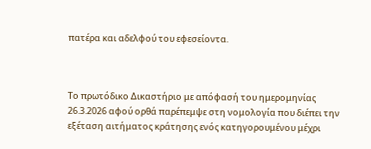πατέρα και αδελφού του εφεσείοντα.



Το πρωτόδικο Δικαστήριο με απόφασή του ημερομηνίας 26.3.2026 αφού ορθά παρέπεμψε στη νομολογία που διέπει την εξέταση αιτήματος κράτησης ενός κατηγορουμένου μέχρι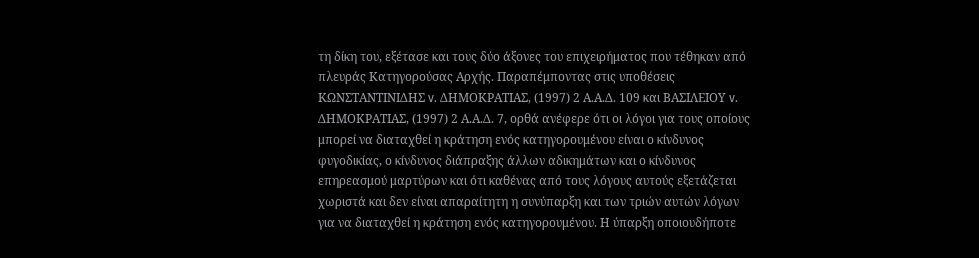τη δίκη του, εξέτασε και τους δύο άξονες του επιχειρήματος που τέθηκαν από πλευράς Κατηγορούσας Αρχής. Παραπέμποντας στις υποθέσεις ΚΩΝΣΤΑΝΤΙΝΙΔΗΣ v. ΔΗΜΟΚΡΑΤΙΑΣ, (1997) 2 Α.Α.Δ. 109 και ΒΑΣΙΛΕΙΟΥ v. ΔΗΜΟΚΡΑΤΙΑΣ, (1997) 2 Α.Α.Δ. 7, ορθά ανέφερε ότι οι λόγοι για τους οποίους μπορεί να διαταχθεί η κράτηση ενός κατηγορουμένου είναι ο κίνδυνος φυγοδικίας, ο κίνδυνος διάπραξης άλλων αδικημάτων και ο κίνδυνος επηρεασμού μαρτύρων και ότι καθένας από τους λόγους αυτούς εξετάζεται χωριστά και δεν είναι απαραίτητη η συνύπαρξη και των τριών αυτών λόγων για να διαταχθεί η κράτηση ενός κατηγορουμένου. Η ύπαρξη οποιουδήποτε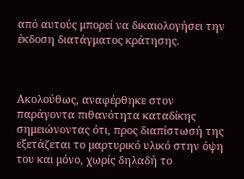από αυτούς μπορεί να δικαιολογήσει την έκδοση διατάγματος κράτησης.



Ακολούθως, αναφέρθηκε στον παράγοντα πιθανότητα καταδίκης σημειώνοντας ότι, προς διαπίστωσή της εξετάζεται το μαρτυρικό υλικό στην όψη του και μόνο, χωρίς δηλαδή το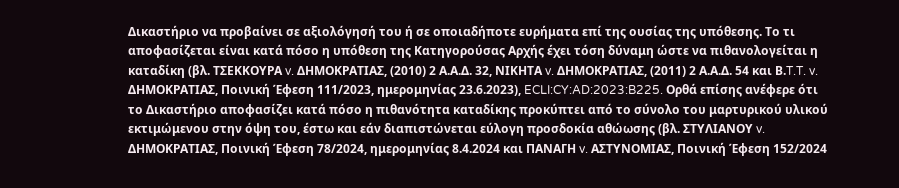Δικαστήριο να προβαίνει σε αξιολόγησή του ή σε οποιαδήποτε ευρήματα επί της ουσίας της υπόθεσης. Το τι αποφασίζεται είναι κατά πόσο η υπόθεση της Κατηγορούσας Αρχής έχει τόση δύναμη ώστε να πιθανολογείται η καταδίκη (βλ. ΤΣΕΚΚΟΥΡΑ v. ΔΗΜΟΚΡΑΤΙΑΣ, (2010) 2 Α.Α.Δ. 32, ΝΙΚΗΤΑ v. ΔΗΜΟΚΡΑΤΙΑΣ, (2011) 2 Α.Α.Δ. 54 και Β.T.T. v. ΔΗΜΟΚΡΑΤΙΑΣ, Ποινική Έφεση 111/2023, ημερομηνίας 23.6.2023), ECLI:CY:AD:2023:B225. Ορθά επίσης ανέφερε ότι το Δικαστήριο αποφασίζει κατά πόσο η πιθανότητα καταδίκης προκύπτει από το σύνολο του μαρτυρικού υλικού εκτιμώμενου στην όψη του, έστω και εάν διαπιστώνεται εύλογη προσδοκία αθώωσης (βλ. ΣΤΥΛΙΑΝΟΥ v. ΔΗΜΟΚΡΑΤΙΑΣ, Ποινική Έφεση 78/2024, ημερομηνίας 8.4.2024 και ΠΑΝΑΓΗ v. ΑΣΤΥΝΟΜΙΑΣ, Ποινική Έφεση 152/2024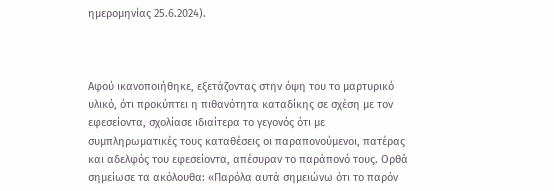ημερομηνίας 25.6.2024).



Αφού ικανοποιήθηκε, εξετάζοντας στην όψη του το μαρτυρικό υλικό, ότι προκύπτει η πιθανότητα καταδίκης σε σχέση με τον εφεσείοντα, σχολίασε ιδιαίτερα το γεγονός ότι με συμπληρωματικές τους καταθέσεις οι παραπονούμενοι, πατέρας και αδελφός του εφεσείοντα, απέσυραν το παράπονό τους. Ορθά σημείωσε τα ακόλουθα: «Παρόλα αυτά σημειώνω ότι το παρόν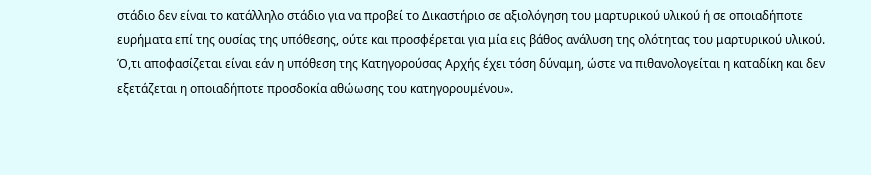στάδιο δεν είναι το κατάλληλο στάδιο για να προβεί το Δικαστήριο σε αξιολόγηση του μαρτυρικού υλικού ή σε οποιαδήποτε ευρήματα επί της ουσίας της υπόθεσης, ούτε και προσφέρεται για μία εις βάθος ανάλυση της ολότητας του μαρτυρικού υλικού. Ό,τι αποφασίζεται είναι εάν η υπόθεση της Κατηγορούσας Αρχής έχει τόση δύναμη, ώστε να πιθανολογείται η καταδίκη και δεν εξετάζεται η οποιαδήποτε προσδοκία αθώωσης του κατηγορουμένου».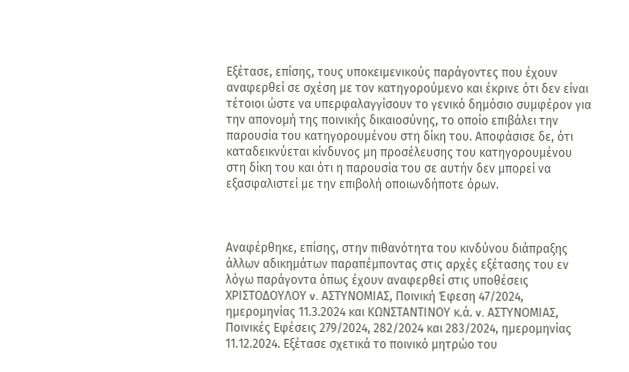Εξέτασε, επίσης, τους υποκειμενικούς παράγοντες που έχουν αναφερθεί σε σχέση με τον κατηγορούμενο και έκρινε ότι δεν είναι τέτοιοι ώστε να υπερφαλαγγίσουν το γενικό δημόσιο συμφέρον για την απονομή της ποινικής δικαιοσύνης, το οποίο επιβάλει την παρουσία του κατηγορουμένου στη δίκη του. Αποφάσισε δε, ότι καταδεικνύεται κίνδυνος μη προσέλευσης του κατηγορουμένου στη δίκη του και ότι η παρουσία του σε αυτήν δεν μπορεί να εξασφαλιστεί με την επιβολή οποιωνδήποτε όρων.



Αναφέρθηκε, επίσης, στην πιθανότητα του κινδύνου διάπραξης άλλων αδικημάτων παραπέμποντας στις αρχές εξέτασης του εν λόγω παράγοντα όπως έχουν αναφερθεί στις υποθέσεις ΧΡΙΣΤΟΔΟΥΛΟΥ v. ΑΣΤΥΝΟΜΙΑΣ, Ποινική Έφεση 47/2024, ημερομηνίας 11.3.2024 και ΚΩΝΣΤΑΝΤΙΝΟΥ κ.ά. v. ΑΣΤΥΝΟΜΙΑΣ, Ποινικές Εφέσεις 279/2024, 282/2024 και 283/2024, ημερομηνίας 11.12.2024. Εξέτασε σχετικά το ποινικό μητρώο του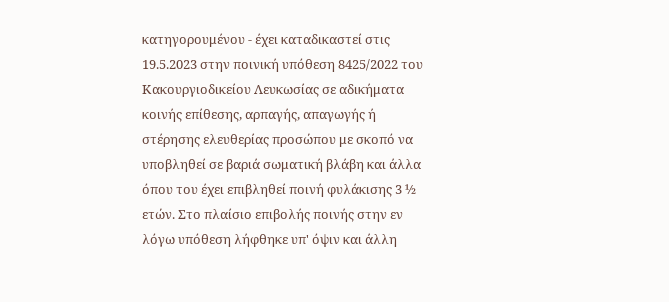κατηγορουμένου ‑ έχει καταδικαστεί στις 19.5.2023 στην ποινική υπόθεση 8425/2022 του Κακουργιοδικείου Λευκωσίας σε αδικήματα κοινής επίθεσης, αρπαγής, απαγωγής ή στέρησης ελευθερίας προσώπου με σκοπό να υποβληθεί σε βαριά σωματική βλάβη και άλλα όπου του έχει επιβληθεί ποινή φυλάκισης 3 ½ ετών. Στο πλαίσιο επιβολής ποινής στην εν λόγω υπόθεση λήφθηκε υπ' όψιν και άλλη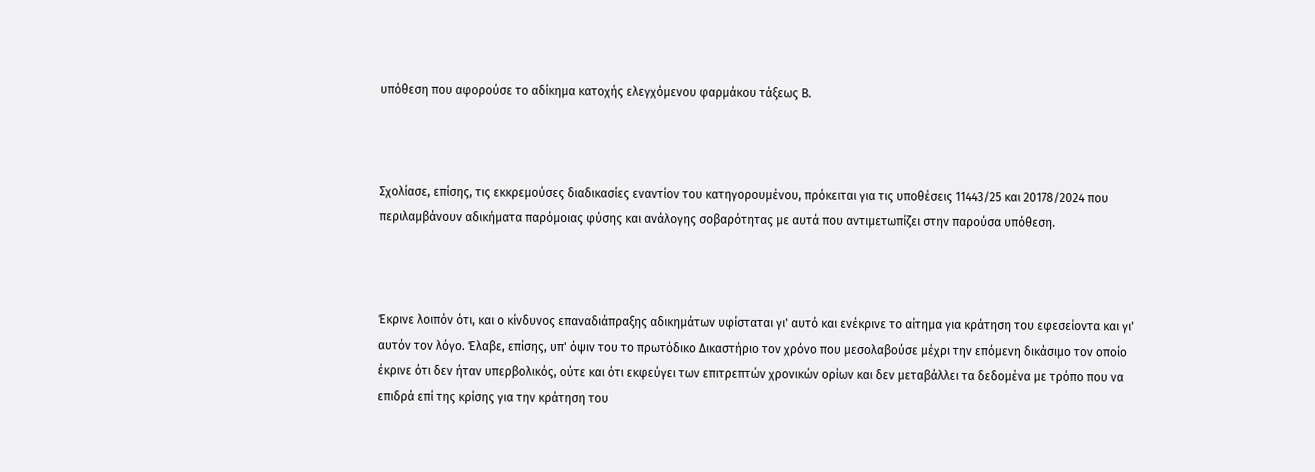υπόθεση που αφορούσε το αδίκημα κατοχής ελεγχόμενου φαρμάκου τάξεως Β.



Σχολίασε, επίσης, τις εκκρεμούσες διαδικασίες εναντίον του κατηγορουμένου, πρόκειται για τις υποθέσεις 11443/25 και 20178/2024 που περιλαμβάνουν αδικήματα παρόμοιας φύσης και ανάλογης σοβαρότητας με αυτά που αντιμετωπίζει στην παρούσα υπόθεση.



Έκρινε λοιπόν ότι, και ο κίνδυνος επαναδιάπραξης αδικημάτων υφίσταται γι' αυτό και ενέκρινε το αίτημα για κράτηση του εφεσείοντα και γι' αυτόν τον λόγο. Έλαβε, επίσης, υπ' όψιν του το πρωτόδικο Δικαστήριο τον χρόνο που μεσολαβούσε μέχρι την επόμενη δικάσιμο τον οποίο έκρινε ότι δεν ήταν υπερβολικός, ούτε και ότι εκφεύγει των επιτρεπτών χρονικών ορίων και δεν μεταβάλλει τα δεδομένα με τρόπο που να επιδρά επί της κρίσης για την κράτηση του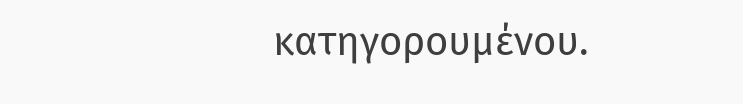κατηγορουμένου.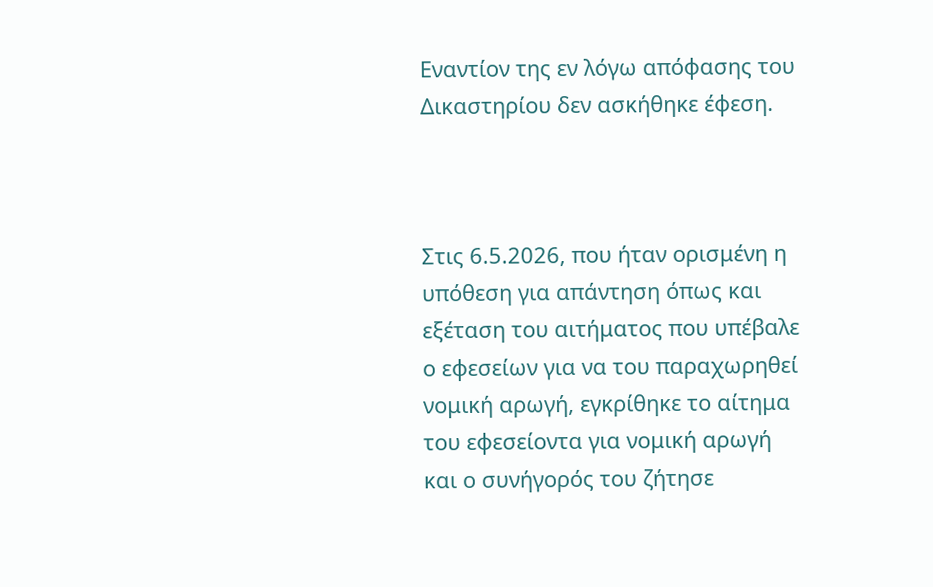Εναντίον της εν λόγω απόφασης του Δικαστηρίου δεν ασκήθηκε έφεση.



Στις 6.5.2026, που ήταν ορισμένη η υπόθεση για απάντηση όπως και εξέταση του αιτήματος που υπέβαλε ο εφεσείων για να του παραχωρηθεί νομική αρωγή, εγκρίθηκε το αίτημα του εφεσείοντα για νομική αρωγή και ο συνήγορός του ζήτησε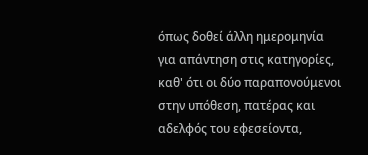όπως δοθεί άλλη ημερομηνία για απάντηση στις κατηγορίες, καθ' ότι οι δύο παραπονούμενοι στην υπόθεση, πατέρας και αδελφός του εφεσείοντα,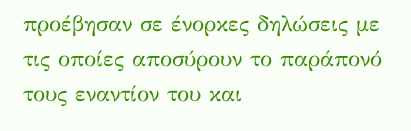προέβησαν σε ένορκες δηλώσεις με τις οποίες αποσύρουν το παράπονό τους εναντίον του και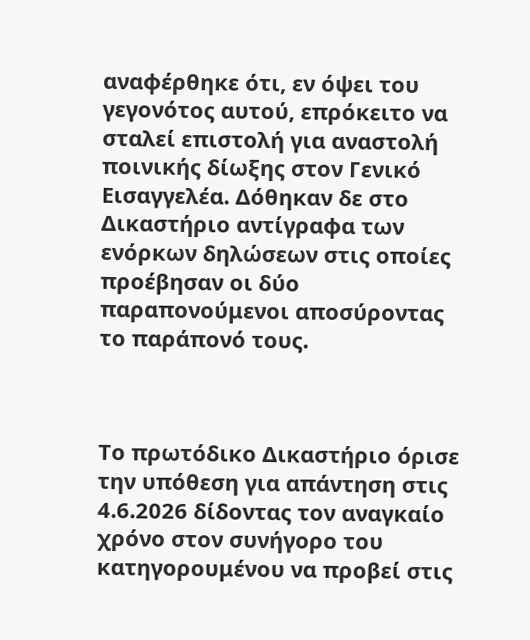αναφέρθηκε ότι, εν όψει του γεγονότος αυτού, επρόκειτο να σταλεί επιστολή για αναστολή ποινικής δίωξης στον Γενικό Εισαγγελέα. Δόθηκαν δε στο Δικαστήριο αντίγραφα των ενόρκων δηλώσεων στις οποίες προέβησαν οι δύο παραπονούμενοι αποσύροντας το παράπονό τους.



Το πρωτόδικο Δικαστήριο όρισε την υπόθεση για απάντηση στις 4.6.2026 δίδοντας τον αναγκαίο χρόνο στον συνήγορο του κατηγορουμένου να προβεί στις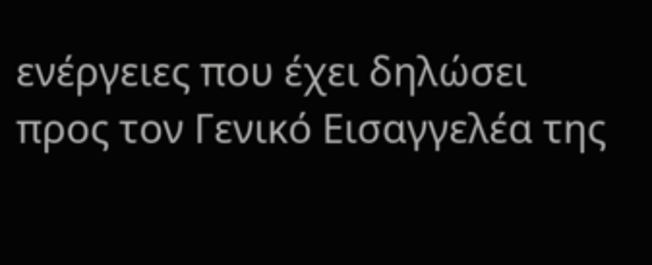ενέργειες που έχει δηλώσει προς τον Γενικό Εισαγγελέα της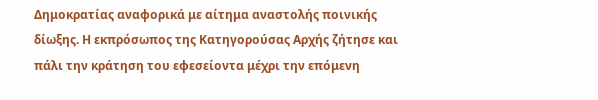Δημοκρατίας αναφορικά με αίτημα αναστολής ποινικής δίωξης. Η εκπρόσωπος της Κατηγορούσας Αρχής ζήτησε και πάλι την κράτηση του εφεσείοντα μέχρι την επόμενη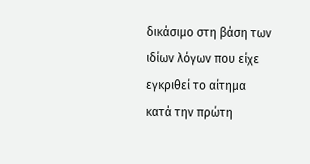δικάσιμο στη βάση των ιδίων λόγων που είχε εγκριθεί το αίτημα κατά την πρώτη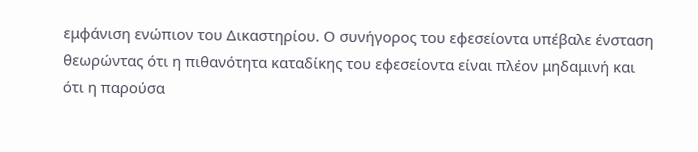εμφάνιση ενώπιον του Δικαστηρίου. Ο συνήγορος του εφεσείοντα υπέβαλε ένσταση θεωρώντας ότι η πιθανότητα καταδίκης του εφεσείοντα είναι πλέον μηδαμινή και ότι η παρούσα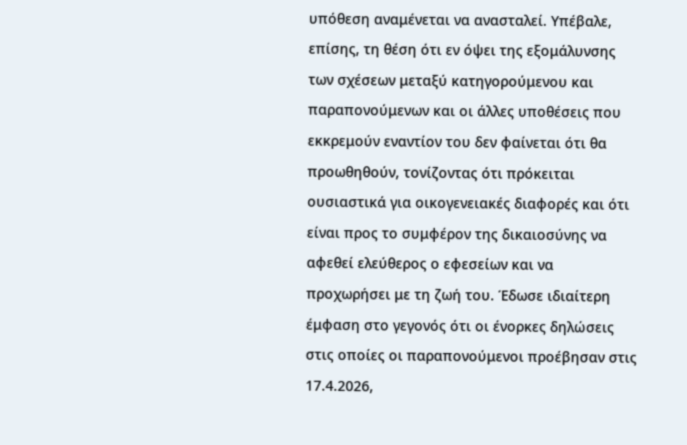υπόθεση αναμένεται να ανασταλεί. Υπέβαλε, επίσης, τη θέση ότι εν όψει της εξομάλυνσης των σχέσεων μεταξύ κατηγορούμενου και παραπονούμενων και οι άλλες υποθέσεις που εκκρεμούν εναντίον του δεν φαίνεται ότι θα προωθηθούν, τονίζοντας ότι πρόκειται ουσιαστικά για οικογενειακές διαφορές και ότι είναι προς το συμφέρον της δικαιοσύνης να αφεθεί ελεύθερος ο εφεσείων και να προχωρήσει με τη ζωή του. Έδωσε ιδιαίτερη έμφαση στο γεγονός ότι οι ένορκες δηλώσεις στις οποίες οι παραπονούμενοι προέβησαν στις 17.4.2026,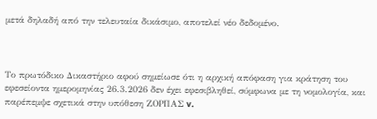μετά δηλαδή από την τελευταία δικάσιμο, αποτελεί νέο δεδομένο.



Το πρωτόδικο Δικαστήριο αφού σημείωσε ότι η αρχική απόφαση για κράτηση του εφεσείοντα ημερομηνίας 26.3.2026 δεν έχει εφεσιβληθεί, σύμφωνα με τη νομολογία, και παρέπεμψε σχετικά στην υπόθεση ΖΟΡΠΑΣ v.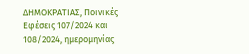ΔΗΜΟΚΡΑΤΙΑΣ, Ποινικές Εφέσεις 107/2024 και 108/2024, ημερομηνίας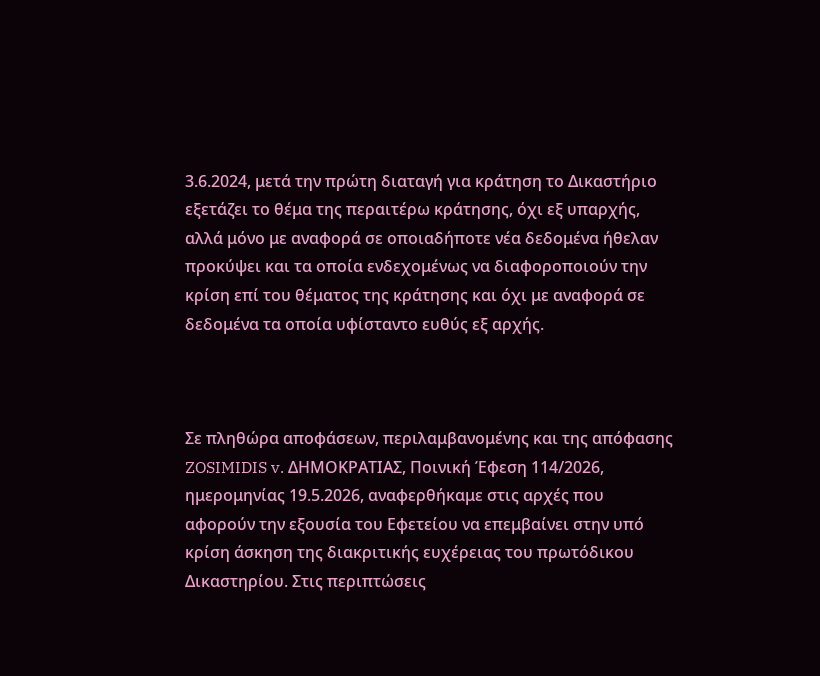3.6.2024, μετά την πρώτη διαταγή για κράτηση το Δικαστήριο εξετάζει το θέμα της περαιτέρω κράτησης, όχι εξ υπαρχής, αλλά μόνο με αναφορά σε οποιαδήποτε νέα δεδομένα ήθελαν προκύψει και τα οποία ενδεχομένως να διαφοροποιούν την κρίση επί του θέματος της κράτησης και όχι με αναφορά σε δεδομένα τα οποία υφίσταντο ευθύς εξ αρχής.



Σε πληθώρα αποφάσεων, περιλαμβανομένης και της απόφασης  ZOSIMIDIS v. ΔΗΜΟΚΡΑΤΙΑΣ, Ποινική Έφεση 114/2026, ημερομηνίας 19.5.2026, αναφερθήκαμε στις αρχές που αφορούν την εξουσία του Εφετείου να επεμβαίνει στην υπό κρίση άσκηση της διακριτικής ευχέρειας του πρωτόδικου Δικαστηρίου. Στις περιπτώσεις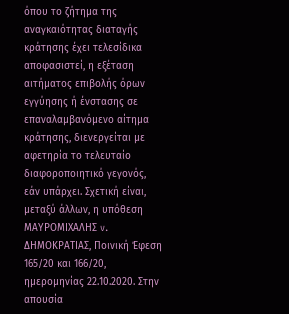όπου το ζήτημα της αναγκαιότητας διαταγής κράτησης έχει τελεσίδικα αποφασιστεί, η εξέταση αιτήματος επιβολής όρων εγγύησης ή ένστασης σε επαναλαμβανόμενο αίτημα κράτησης, διενεργείται με αφετηρία το τελευταίο διαφοροποιητικό γεγονός, εάν υπάρχει. Σχετική είναι, μεταξύ άλλων, η υπόθεση ΜΑΥΡΟΜΙΧΑΛΗΣ v. ΔΗΜΟΚΡΑΤΙΑΣ, Ποινική Έφεση 165/20 και 166/20, ημερομηνίας 22.10.2020. Στην απουσία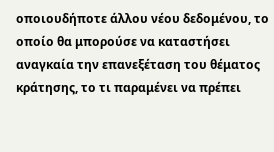οποιουδήποτε άλλου νέου δεδομένου, το οποίο θα μπορούσε να καταστήσει αναγκαία την επανεξέταση του θέματος κράτησης, το τι παραμένει να πρέπει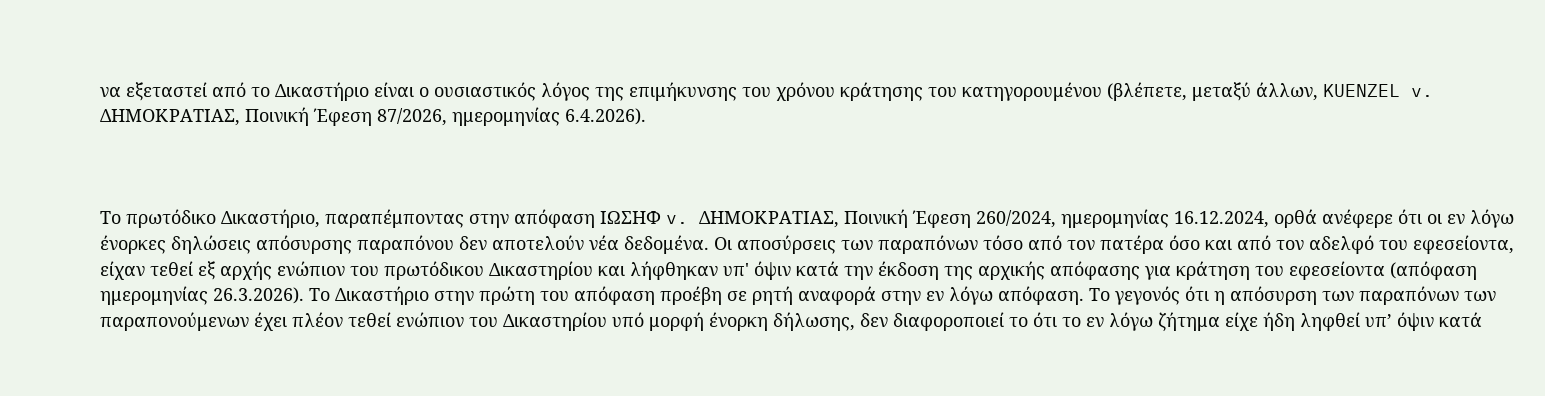να εξεταστεί από το Δικαστήριο είναι ο ουσιαστικός λόγος της επιμήκυνσης του χρόνου κράτησης του κατηγορουμένου (βλέπετε, μεταξύ άλλων, KUENZEL v. ΔΗΜΟΚΡΑΤΙΑΣ, Ποινική Έφεση 87/2026, ημερομηνίας 6.4.2026).



Το πρωτόδικο Δικαστήριο, παραπέμποντας στην απόφαση ΙΩΣΗΦ v. ΔΗΜΟΚΡΑΤΙΑΣ, Ποινική Έφεση 260/2024, ημερομηνίας 16.12.2024, ορθά ανέφερε ότι οι εν λόγω ένορκες δηλώσεις απόσυρσης παραπόνου δεν αποτελούν νέα δεδομένα. Οι αποσύρσεις των παραπόνων τόσο από τον πατέρα όσο και από τον αδελφό του εφεσείοντα, είχαν τεθεί εξ αρχής ενώπιον του πρωτόδικου Δικαστηρίου και λήφθηκαν υπ' όψιν κατά την έκδοση της αρχικής απόφασης για κράτηση του εφεσείοντα (απόφαση ημερομηνίας 26.3.2026). Το Δικαστήριο στην πρώτη του απόφαση προέβη σε ρητή αναφορά στην εν λόγω απόφαση. Το γεγονός ότι η απόσυρση των παραπόνων των παραπονούμενων έχει πλέον τεθεί ενώπιον του Δικαστηρίου υπό μορφή ένορκη δήλωσης, δεν διαφοροποιεί το ότι το εν λόγω ζήτημα είχε ήδη ληφθεί υπ’ όψιν κατά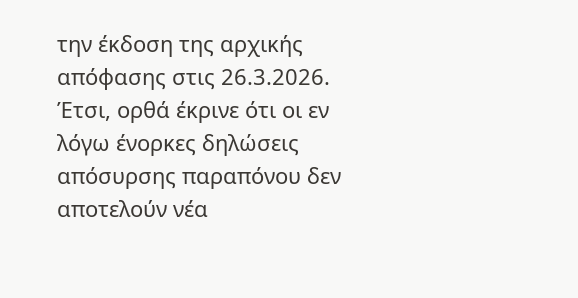την έκδοση της αρχικής απόφασης στις 26.3.2026. Έτσι, ορθά έκρινε ότι οι εν λόγω ένορκες δηλώσεις απόσυρσης παραπόνου δεν αποτελούν νέα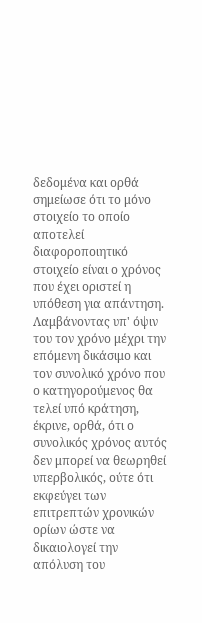δεδομένα και ορθά σημείωσε ότι το μόνο στοιχείο το οποίο αποτελεί διαφοροποιητικό στοιχείο είναι ο χρόνος που έχει οριστεί η υπόθεση για απάντηση. Λαμβάνοντας υπ' όψιν του τον χρόνο μέχρι την επόμενη δικάσιμο και τον συνολικό χρόνο που ο κατηγορούμενος θα τελεί υπό κράτηση, έκρινε, ορθά, ότι ο συνολικός χρόνος αυτός δεν μπορεί να θεωρηθεί υπερβολικός, ούτε ότι εκφεύγει των επιτρεπτών χρονικών ορίων ώστε να δικαιολογεί την απόλυση του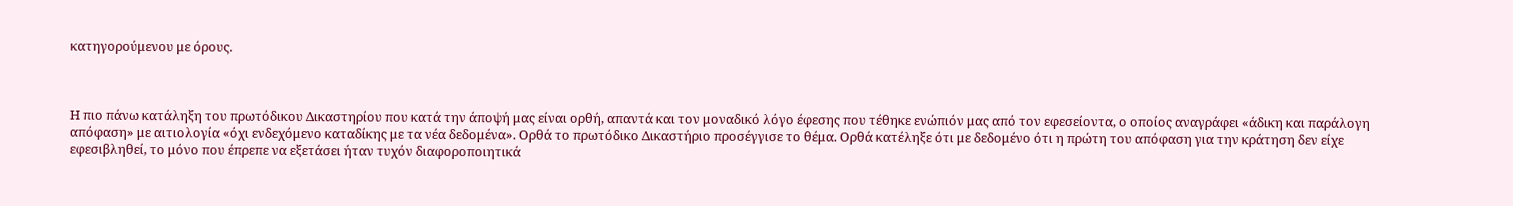κατηγορούμενου με όρους.



Η πιο πάνω κατάληξη του πρωτόδικου Δικαστηρίου που κατά την άποψή μας είναι ορθή, απαντά και τον μοναδικό λόγο έφεσης που τέθηκε ενώπιόν μας από τον εφεσείοντα, ο οποίος αναγράφει «άδικη και παράλογη απόφαση» με αιτιολογία «όχι ενδεχόμενο καταδίκης με τα νέα δεδομένα». Ορθά το πρωτόδικο Δικαστήριο προσέγγισε το θέμα. Ορθά κατέληξε ότι με δεδομένο ότι η πρώτη του απόφαση για την κράτηση δεν είχε εφεσιβληθεί, το μόνο που έπρεπε να εξετάσει ήταν τυχόν διαφοροποιητικά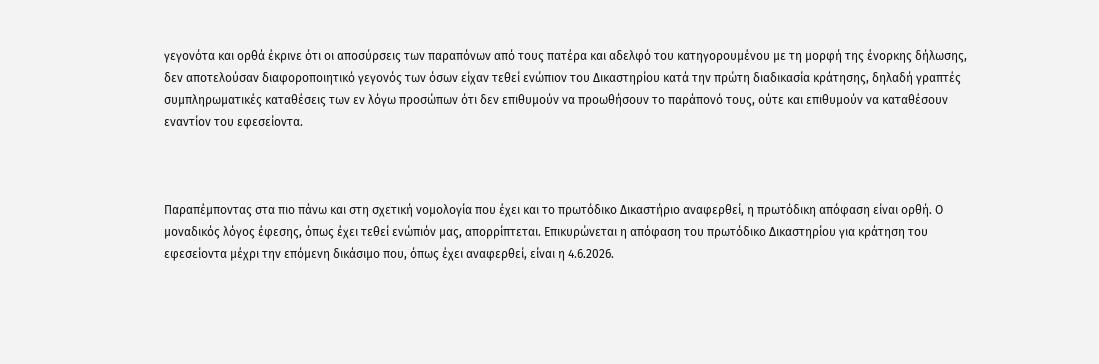γεγονότα και ορθά έκρινε ότι οι αποσύρσεις των παραπόνων από τους πατέρα και αδελφό του κατηγορουμένου με τη μορφή της ένορκης δήλωσης, δεν αποτελούσαν διαφοροποιητικό γεγονός των όσων είχαν τεθεί ενώπιον του Δικαστηρίου κατά την πρώτη διαδικασία κράτησης, δηλαδή γραπτές συμπληρωματικές καταθέσεις των εν λόγω προσώπων ότι δεν επιθυμούν να προωθήσουν το παράπονό τους, ούτε και επιθυμούν να καταθέσουν εναντίον του εφεσείοντα.



Παραπέμποντας στα πιο πάνω και στη σχετική νομολογία που έχει και το πρωτόδικο Δικαστήριο αναφερθεί, η πρωτόδικη απόφαση είναι ορθή. Ο μοναδικός λόγος έφεσης, όπως έχει τεθεί ενώπιόν μας, απορρίπτεται. Επικυρώνεται η απόφαση του πρωτόδικο Δικαστηρίου για κράτηση του εφεσείοντα μέχρι την επόμενη δικάσιμο που, όπως έχει αναφερθεί, είναι η 4.6.2026.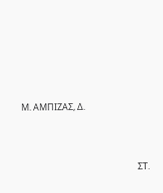Μ. ΑΜΠΙΖΑΣ, Δ.





                                                          ΣΤ.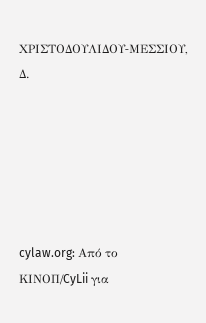ΧΡΙΣΤΟΔΟΥΛΙΔΟΥ‑ΜΕΣΣΙΟΥ, Δ.






cylaw.org: Από το ΚΙΝOΠ/CyLii για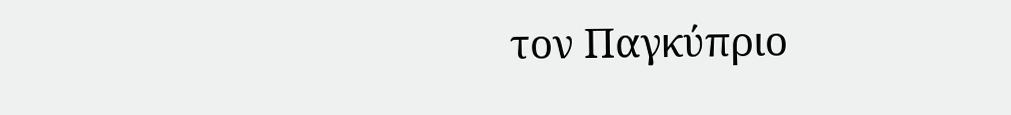τον Παγκύπριο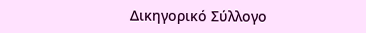Δικηγορικό Σύλλογο